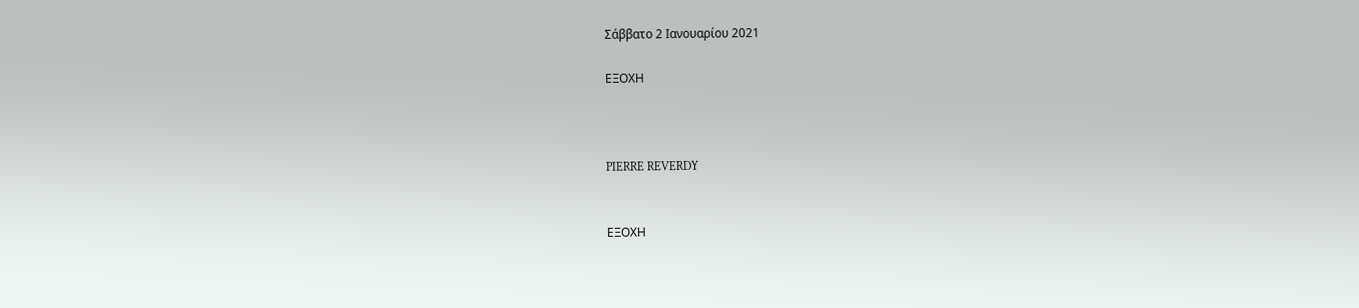Σάββατο 2 Ιανουαρίου 2021

ΕΞΟΧΗ



PIERRE REVERDY


ΕΞΟΧΗ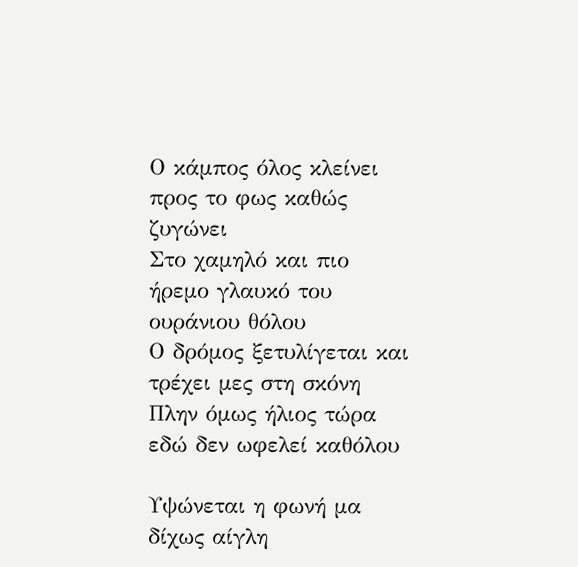Ο κάμπος όλος κλείνει προς το φως καθώς ζυγώνει
Στο χαμηλό και πιο ήρεμο γλαυκό του ουράνιου θόλου
Ο δρόμος ξετυλίγεται και τρέχει μες στη σκόνη
Πλην όμως ήλιος τώρα εδώ δεν ωφελεί καθόλου

Υψώνεται η φωνή μα δίχως αίγλη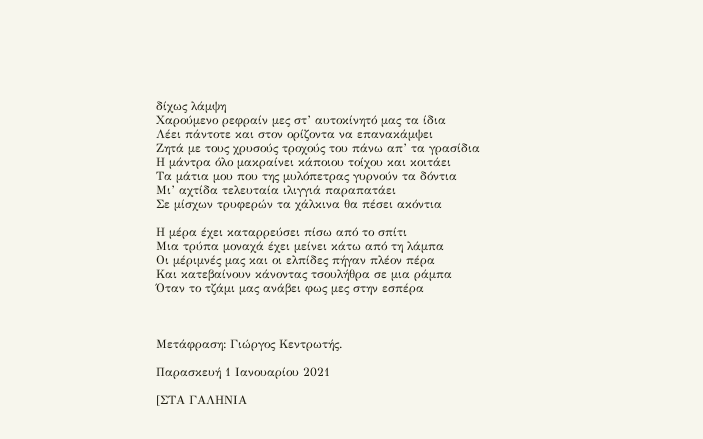δίχως λάμψη
Χαρούμενο ρεφραίν μες στ’ αυτοκίνητό μας τα ίδια
Λέει πάντοτε και στον ορίζοντα να επανακάμψει
Ζητά με τους χρυσούς τροχούς του πάνω απ’ τα γρασίδια
Η μάντρα όλο μακραίνει κάποιου τοίχου και κοιτάει
Τα μάτια μου που της μυλόπετρας γυρνούν τα δόντια
Μι’ αχτίδα τελευταία ιλιγγιά παραπατάει
Σε μίσχων τρυφερών τα χάλκινα θα πέσει ακόντια

Η μέρα έχει καταρρεύσει πίσω από το σπίτι
Μια τρύπα μοναχά έχει μείνει κάτω από τη λάμπα
Οι μέριμνές μας και οι ελπίδες πήγαν πλέον πέρα
Και κατεβαίνουν κάνοντας τσουλήθρα σε μια ράμπα
Όταν το τζάμι μας ανάβει φως μες στην εσπέρα



Μετάφραση: Γιώργος Κεντρωτής.

Παρασκευή 1 Ιανουαρίου 2021

[ΣΤΑ ΓΑΛΗΝΙΑ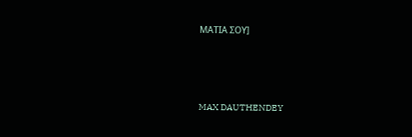ΜΑΤΙΑ ΣΟΥ]




MAX DAUTHENDEY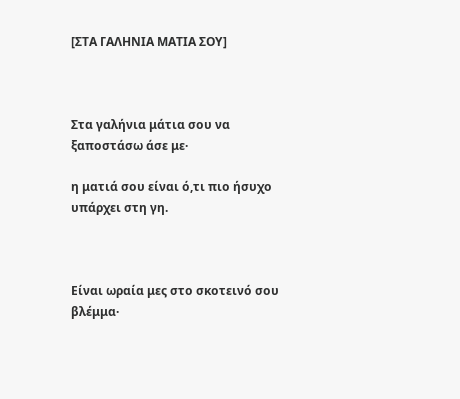[ΣΤΑ ΓΑΛΗΝΙΑ ΜΑΤΙΑ ΣΟΥ]



Στα γαλήνια μάτια σου να ξαποστάσω άσε με·

η ματιά σου είναι ό,τι πιο ήσυχο υπάρχει στη γη.



Είναι ωραία μες στο σκοτεινό σου βλέμμα·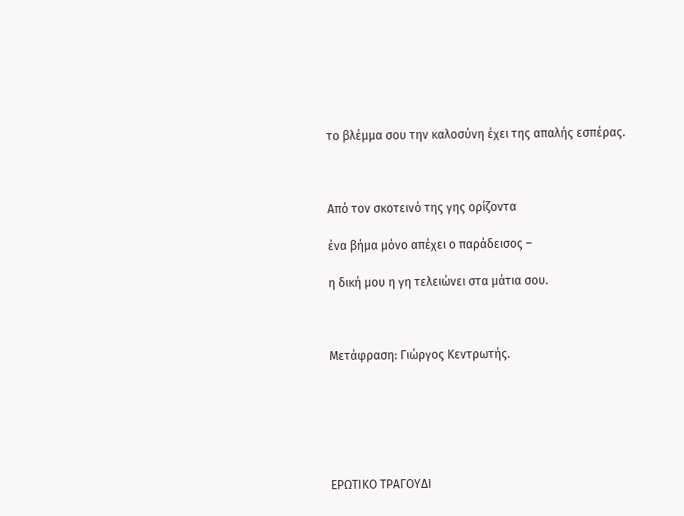το βλέμμα σου την καλοσύνη έχει της απαλής εσπέρας.



Από τον σκοτεινό της γης ορίζοντα

ένα βήμα μόνο απέχει ο παράδεισος –

η δική μου η γη τελειώνει στα μάτια σου.



Μετάφραση: Γιώργος Κεντρωτής.






ΕΡΩΤΙΚΟ ΤΡΑΓΟΥΔΙ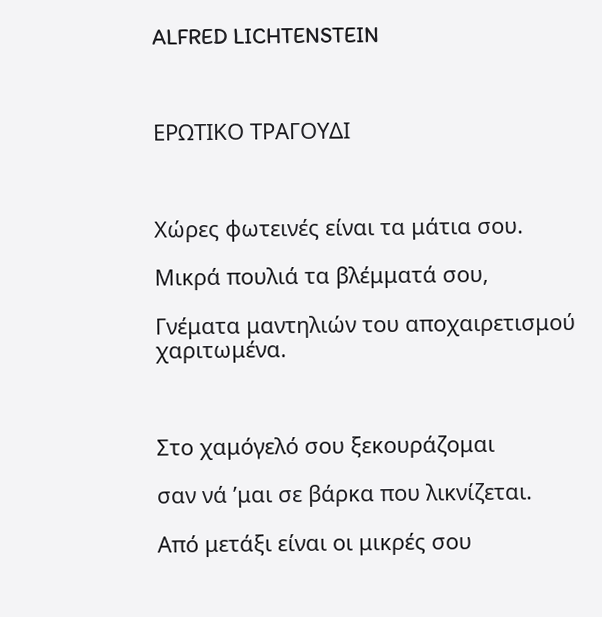ALFRED LICHTENSTEIN



ΕΡΩΤΙΚΟ ΤΡΑΓΟΥΔΙ



Χώρες φωτεινές είναι τα μάτια σου.

Μικρά πουλιά τα βλέμματά σου,

Γνέματα μαντηλιών του αποχαιρετισμού χαριτωμένα.



Στο χαμόγελό σου ξεκουράζομαι

σαν νά ’μαι σε βάρκα που λικνίζεται.

Από μετάξι είναι οι μικρές σου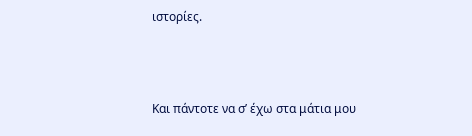ιστορίες.



Και πάντοτε να σ’ έχω στα μάτια μου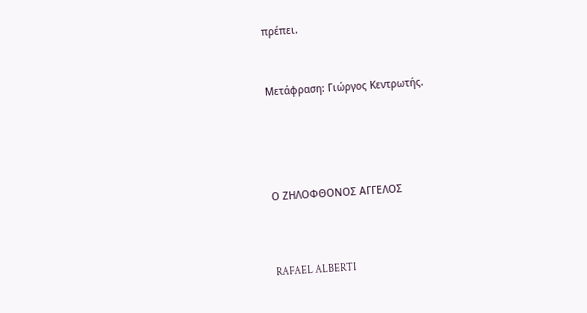πρέπει.



Μετάφραση: Γιώργος Κεντρωτής.






Ο ΖΗΛΟΦΘΟΝΟΣ ΑΓΓΕΛΟΣ




RAFAEL ALBERTI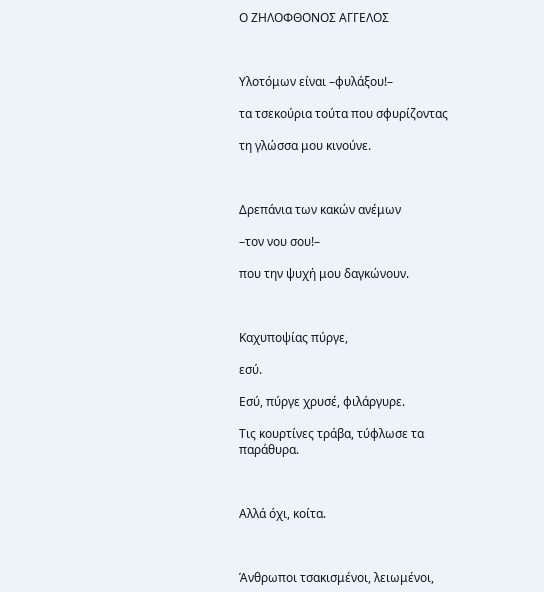Ο ΖΗΛΟΦΘΟΝΟΣ ΑΓΓΕΛΟΣ



Υλοτόμων είναι –φυλάξου!–

τα τσεκούρια τούτα που σφυρίζοντας

τη γλώσσα μου κινούνε.



Δρεπάνια των κακών ανέμων

–τον νου σου!–

που την ψυχή μου δαγκώνουν.



Καχυποψίας πύργε,

εσύ.

Εσύ, πύργε χρυσέ, φιλάργυρε.

Τις κουρτίνες τράβα, τύφλωσε τα παράθυρα.



Αλλά όχι, κοίτα.



Άνθρωποι τσακισμένοι, λειωμένοι,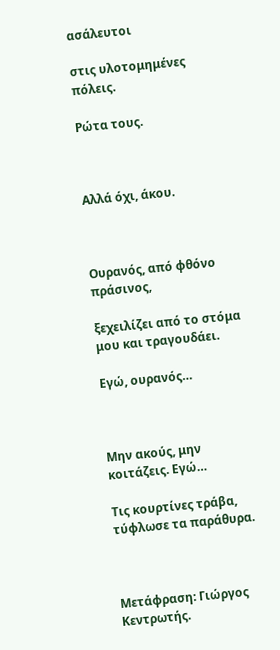ασάλευτοι

στις υλοτομημένες πόλεις.

Ρώτα τους.



Αλλά όχι, άκου.



Ουρανός, από φθόνο πράσινος,

ξεχειλίζει από το στόμα μου και τραγουδάει.

Εγώ, ουρανός…



Μην ακούς, μην κοιτάζεις. Εγώ…

Τις κουρτίνες τράβα, τύφλωσε τα παράθυρα.



Μετάφραση: Γιώργος Κεντρωτής.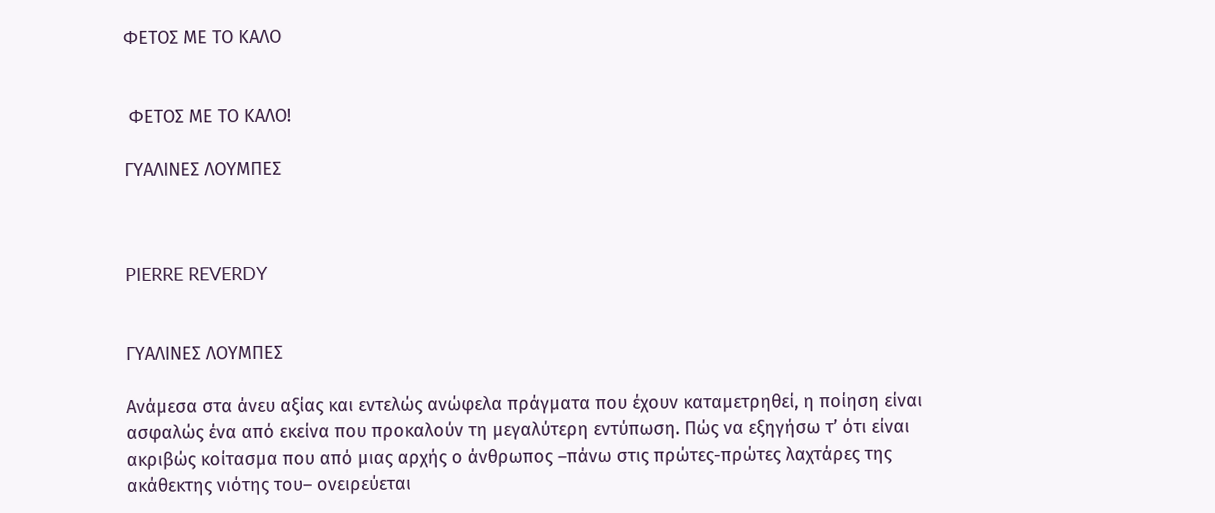ΦΕΤΟΣ ΜΕ ΤΟ ΚΑΛΟ


 ΦΕΤΟΣ ΜΕ ΤΟ ΚΑΛΟ!

ΓΥΑΛΙΝΕΣ ΛΟΥΜΠΕΣ



PIERRE REVERDY


ΓΥΑΛΙΝΕΣ ΛΟΥΜΠΕΣ

Ανάμεσα στα άνευ αξίας και εντελώς ανώφελα πράγματα που έχουν καταμετρηθεί, η ποίηση είναι ασφαλώς ένα από εκείνα που προκαλούν τη μεγαλύτερη εντύπωση. Πώς να εξηγήσω τ’ ότι είναι ακριβώς κοίτασμα που από μιας αρχής ο άνθρωπος –πάνω στις πρώτες-πρώτες λαχτάρες της ακάθεκτης νιότης του– ονειρεύεται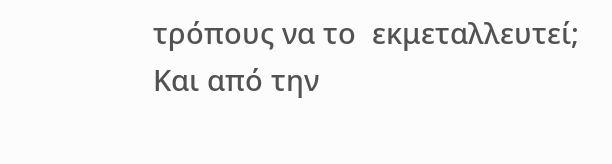τρόπους να το  εκμεταλλευτεί; Και από την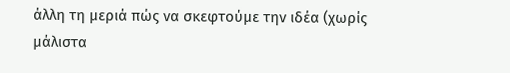άλλη τη μεριά πώς να σκεφτούμε την ιδέα (χωρίς μάλιστα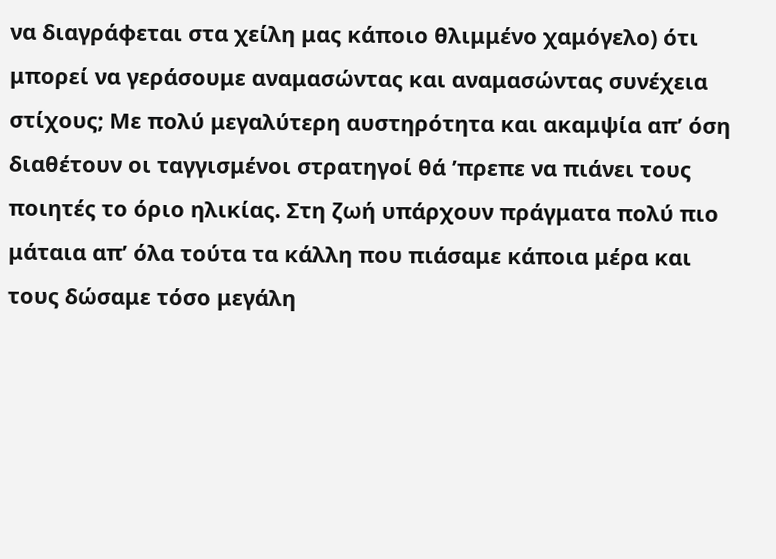να διαγράφεται στα χείλη μας κάποιο θλιμμένο χαμόγελο) ότι μπορεί να γεράσουμε αναμασώντας και αναμασώντας συνέχεια στίχους; Με πολύ μεγαλύτερη αυστηρότητα και ακαμψία απ’ όση διαθέτουν οι ταγγισμένοι στρατηγοί θά ’πρεπε να πιάνει τους ποιητές το όριο ηλικίας. Στη ζωή υπάρχουν πράγματα πολύ πιο μάταια απ’ όλα τούτα τα κάλλη που πιάσαμε κάποια μέρα και τους δώσαμε τόσο μεγάλη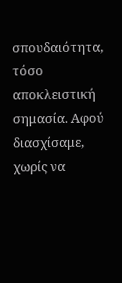σπουδαιότητα, τόσο αποκλειστική σημασία. Αφού διασχίσαμε, χωρίς να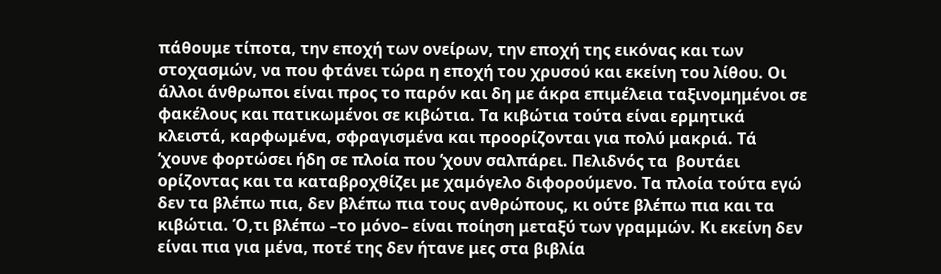πάθουμε τίποτα, την εποχή των ονείρων, την εποχή της εικόνας και των στοχασμών, να που φτάνει τώρα η εποχή του χρυσού και εκείνη του λίθου. Οι άλλοι άνθρωποι είναι προς το παρόν και δη με άκρα επιμέλεια ταξινομημένοι σε φακέλους και πατικωμένοι σε κιβώτια. Τα κιβώτια τούτα είναι ερμητικά κλειστά, καρφωμένα, σφραγισμένα και προορίζονται για πολύ μακριά. Τά ’χουνε φορτώσει ήδη σε πλοία που ’χουν σαλπάρει. Πελιδνός τα  βουτάει ορίζοντας και τα καταβροχθίζει με χαμόγελο διφορούμενο. Τα πλοία τούτα εγώ δεν τα βλέπω πια, δεν βλέπω πια τους ανθρώπους, κι ούτε βλέπω πια και τα κιβώτια. Ό,τι βλέπω –το μόνο– είναι ποίηση μεταξύ των γραμμών. Κι εκείνη δεν είναι πια για μένα, ποτέ της δεν ήτανε μες στα βιβλία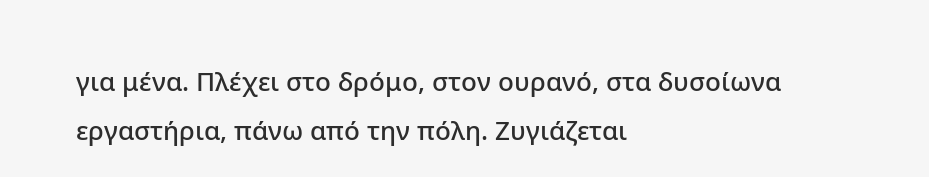για μένα. Πλέχει στο δρόμο, στον ουρανό, στα δυσοίωνα εργαστήρια, πάνω από την πόλη. Ζυγιάζεται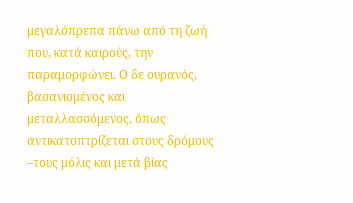μεγαλόπρεπα πάνω από τη ζωή που, κατά καιρούς, την παραμορφώνει. Ο δε ουρανός, βασανισμένος και μεταλλασσόμενος, όπως αντικατοπτρίζεται στους δρόμους –τους μόλις και μετά βίας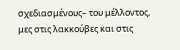σχεδιασμένους– του μέλλοντος, μες στις λακκούβες και στις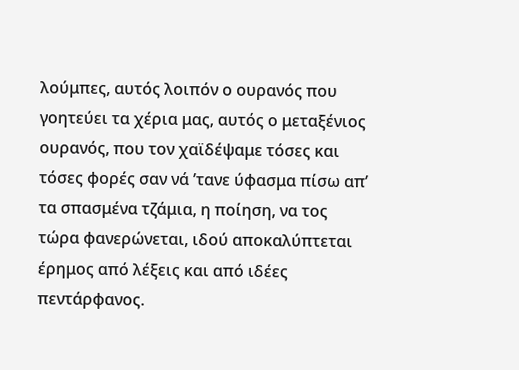λούμπες, αυτός λοιπόν ο ουρανός που γοητεύει τα χέρια μας, αυτός ο μεταξένιος ουρανός, που τον χαϊδέψαμε τόσες και τόσες φορές σαν νά ’τανε ύφασμα πίσω απ’ τα σπασμένα τζάμια, η ποίηση, να τος τώρα φανερώνεται, ιδού αποκαλύπτεται έρημος από λέξεις και από ιδέες πεντάρφανος.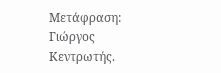Μετάφραση: Γιώργος Κεντρωτής.